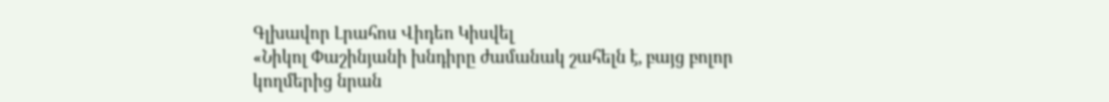Գլխավոր Լրահոս Վիդեո Կիսվել
«Նիկոլ Փաշինյանի խնդիրը ժամանակ շահելն է, բայց բոլոր կողմերից նրան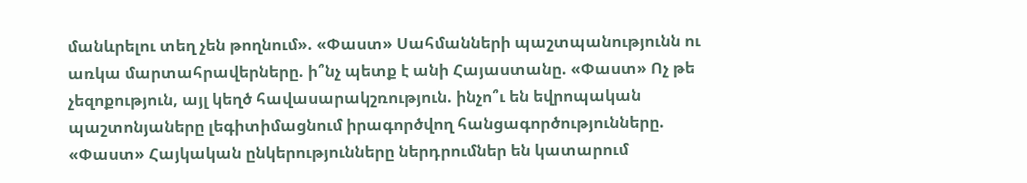մանևրելու տեղ չեն թողնում». «Փաստ» Սահմանների պաշտպանությունն ու առկա մարտահրավերները. ի՞նչ պետք է անի Հայաստանը. «Փաստ» Ոչ թե չեզոքություն, այլ կեղծ հավասարակշռություն. ինչո՞ւ են եվրոպական պաշտոնյաները լեգիտիմացնում իրագործվող հանցագործությունները. «Փաստ» Հայկական ընկերությունները ներդրումներ են կատարում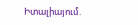Իտալիայում.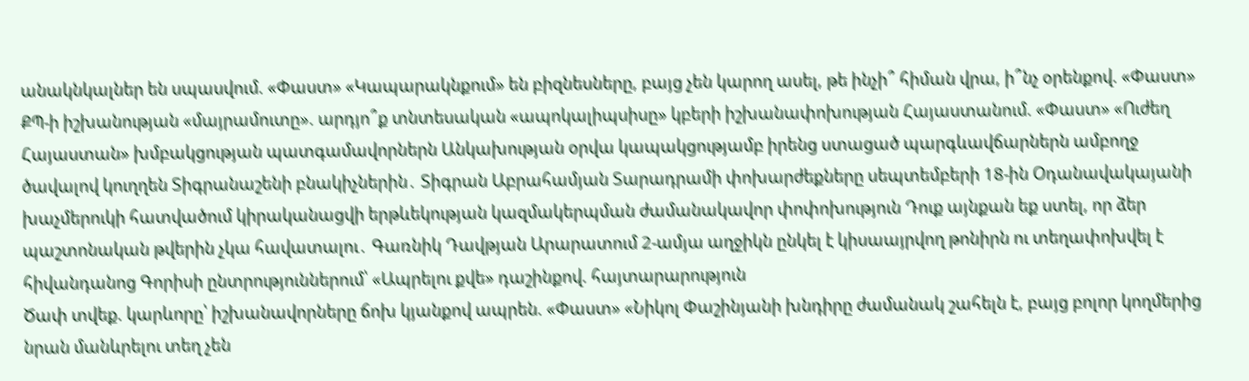անակնկալներ են սպասվում. «Փաստ» «Կապարակնքում» են բիզնեսները, բայց չեն կարող ասել, թե ինչի՞ հիման վրա, ի՞նչ օրենքով. «Փաստ» ՔՊ-ի իշխանության «մայրամուտը». արդյո՞ք տնտեսական «ապոկալիպսիսը» կբերի իշխանափոխության Հայաստանում. «Փաստ» «Ուժեղ Հայաստան» խմբակցության պատգամավորներն Անկախության օրվա կապակցությամբ իրենց ստացած պարգևավճարներն ամբողջ ծավալով կուղղեն Տիգրանաշենի բնակիչներին․ Տիգրան Աբրահամյան Տարադրամի փոխարժեքները սեպտեմբերի 18-ին Օդանավակայանի խաչմերուկի հատվածում կիրականացվի երթևեկության կազմակերպման ժամանակավոր փոփոխություն Դուք այնքան եք ստել, որ ձեր պաշտոնական թվերին չկա հավատալու․ Գառնիկ Դավթյան Արարատում 2-ամյա աղջիկն ընկել է կիսաայրվող թոնիրն ու տեղափոխվել է հիվանդանոց Գորիսի ընտրություններում՝ «Ապրելու քվե» դաշինքով. հայտարարություն
Ծափ տվեք. կարևորը՝ իշխանավորները ճոխ կյանքով ապրեն. «Փաստ» «Նիկոլ Փաշինյանի խնդիրը ժամանակ շահելն է, բայց բոլոր կողմերից նրան մանևրելու տեղ չեն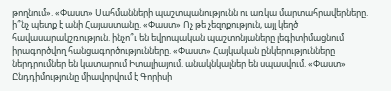թողնում». «Փաստ» Սահմանների պաշտպանությունն ու առկա մարտահրավերները. ի՞նչ պետք է անի Հայաստանը. «Փաստ» Ոչ թե չեզոքություն, այլ կեղծ հավասարակշռություն. ինչո՞ւ են եվրոպական պաշտոնյաները լեգիտիմացնում իրագործվող հանցագործությունները. «Փաստ» Հայկական ընկերությունները ներդրումներ են կատարում Իտալիայում. անակնկալներ են սպասվում. «Փաստ» Ընդդիմությունը միավորվում է Գորիսի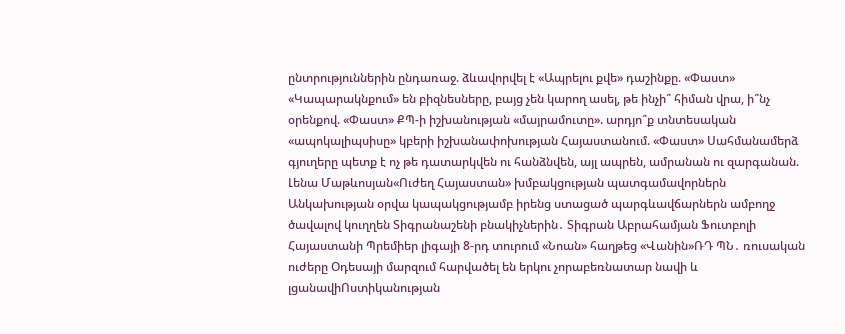ընտրություններին ընդառաջ. ձևավորվել է «Ապրելու քվե» դաշինքը. «Փաստ» «Կապարակնքում» են բիզնեսները, բայց չեն կարող ասել, թե ինչի՞ հիման վրա, ի՞նչ օրենքով. «Փաստ» ՔՊ-ի իշխանության «մայրամուտը». արդյո՞ք տնտեսական «ապոկալիպսիսը» կբերի իշխանափոխության Հայաստանում. «Փաստ» Սահմանամերձ գյուղերը պետք է ոչ թե դատարկվեն ու հանձնվեն, այլ ապրեն, ամրանան ու զարգանան. Լենա Մաթևոսյան«Ուժեղ Հայաստան» խմբակցության պատգամավորներն Անկախության օրվա կապակցությամբ իրենց ստացած պարգևավճարներն ամբողջ ծավալով կուղղեն Տիգրանաշենի բնակիչներին․ Տիգրան Աբրահամյան Ֆուտբոլի Հայաստանի Պրեմիեր լիգայի 8-րդ տուրում «Նոան» հաղթեց «Վանին»ՌԴ ՊՆ․ ռուսական ուժերը Օդեսայի մարզում հարվածել են երկու չորաբեռնատար նավի և լցանավիՈստիկանության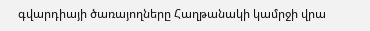գվարդիայի ծառայողները Հաղթանակի կամրջի վրա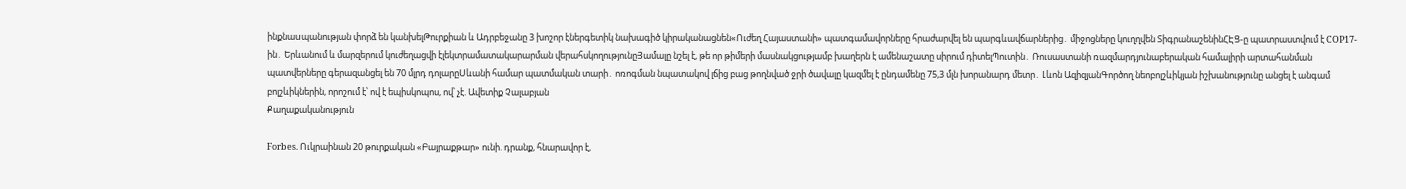ինքնաuպանության փորձ են կանխելԹուրքիան և Ադրբեջանը 3 խոշոր էներգետիկ նախագիծ կիրականացնեն«Ուժեղ Հայաստանի» պատգամավորները հրաժարվել են պարգևավճարներից․ միջոցները կուղղվեն ՏիգրանաշենինՀԷՑ-ը պատրաստվում է COP17-ին․ Երևանում և մարզերում կուժեղացվի էլեկտրամատակարարման վերահսկողությունըՅամալը նշել է, թե որ թիմերի մասնակցությամբ խաղերն է ամենաշատը սիրում դիտելՊուտին․ Ռուսաստանի ռազմարդյունաբերական համալիրի արտահանման պատվերները գերազանցել են 70 մլրդ դոլարըՍևանի համար պատմական տարի․ ոռոգման նպատակով լճից բաց թողնված ջրի ծավալը կազմել է ընդամենը 75,3 մլն խորանարդ մետր․ Լևոն ԱզիզյանԳործող նեոբոլշևիկյան իշխանությունը անցել է անգամ բոլշևիկներին, որոշում է՝ ով է եպիսկոպոս, ով՝ չէ. Ավետիք Չալաբյան
Քաղաքականություն

Forbes. Ուկրաինան 20 թուրքական «Բայրաքթար» ունի. դրանք, հնարավոր է,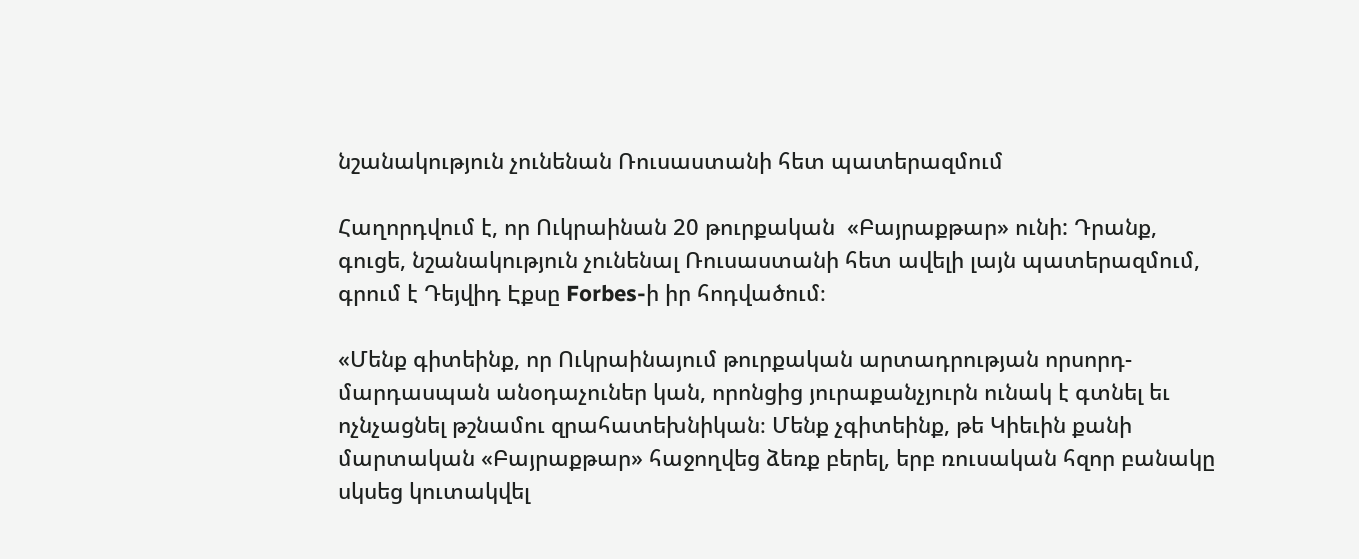նշանակություն չունենան Ռուսաստանի հետ պատերազմում

Հաղորդվում է, որ Ուկրաինան 20 թուրքական  «Բայրաքթար» ունի: Դրանք, գուցե, նշանակություն չունենալ Ռուսաստանի հետ ավելի լայն պատերազմում, գրում է Դեյվիդ Էքսը Forbes-ի իր հոդվածում։

«Մենք գիտեինք, որ Ուկրաինայում թուրքական արտադրության որսորդ-մարդասպան անօդաչուներ կան, որոնցից յուրաքանչյուրն ունակ է գտնել եւ ոչնչացնել թշնամու զրահատեխնիկան։ Մենք չգիտեինք, թե Կիեւին քանի մարտական «Բայրաքթար» հաջողվեց ձեռք բերել, երբ ռուսական հզոր բանակը սկսեց կուտակվել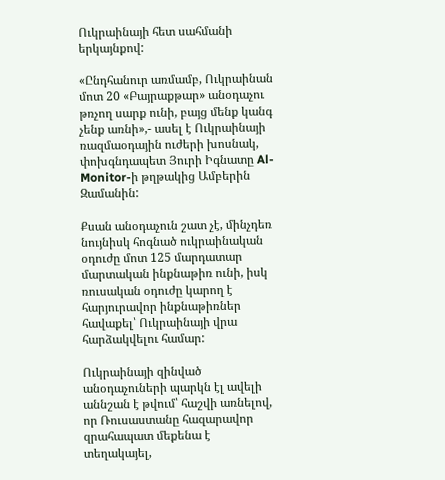Ուկրաինայի հետ սահմանի երկայնքով:

«Ընդհանուր առմամբ, Ուկրաինան մոտ 20 «Բայրաքթար» անօդաչու թռչող սարք ունի, բայց մենք կանգ չենք առնի»,- ասել է Ուկրաինայի ռազմաօդային ուժերի խոսնակ, փոխգնդապետ Յուրի Իգնատը Al-Monitor-ի թղթակից Ամբերին Զամանին:

Քսան անօդաչուն շատ չէ, մինչդեռ նույնիսկ հոգնած ուկրաինական օդուժը մոտ 125 մարդատար մարտական ինքնաթիռ ունի, իսկ ռուսական օդուժը կարող է հարյուրավոր ինքնաթիռներ հավաքել՝ Ուկրաինայի վրա հարձակվելու համար:

Ուկրաինայի զինված անօդաչուների պարկն էլ ավելի աննշան է թվում՝ հաշվի առնելով, որ Ռուսաստանը հազարավոր զրահապատ մեքենա է տեղակայել,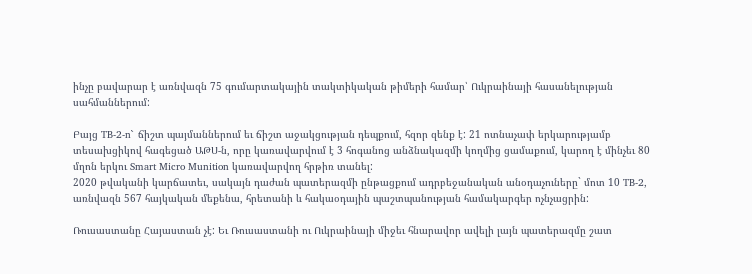ինչը բավարար է առնվազն 75 գումարտակային տակտիկական թիմերի համար՝ Ուկրաինայի հասանելության սահմաններում:

Բայց TB-2-n` ճիշտ պայմաններում եւ ճիշտ աջակցության դեպքում, հզոր զենք է: 21 ոտնաչափ երկարությամբ տեսախցիկով հագեցած ԱԹՍ-ն, որը կառավարվում է 3 հոգանոց անձնակազմի կողմից ցամաքում, կարող է մինչեւ 80 մղոն երկու Smart Micro Munition կառավարվող հրթիռ տանել:
2020 թվականի կարճատեւ, սակայն դաժան պատերազմի ընթացքում ադրբեջանական անօդաչուները` մոտ 10 TB-2, առնվազն 567 հայկական մեքենա, հրետանի և հակաօդային պաշտպանության համակարգեր ոչնչացրին:

Ռուսաստանը Հայաստան չէ: Եւ Ռուսաստանի ու Ուկրաինայի միջեւ հնարավոր ավելի լայն պատերազմը շատ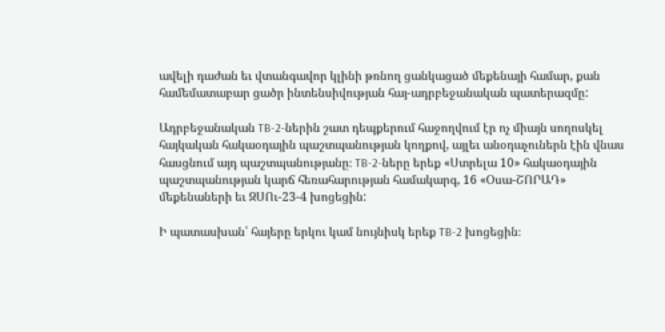ավելի դաժան եւ վտանգավոր կլինի թռնող ցանկացած մեքենայի համար, քան համեմատաբար ցածր ինտենսիվության հայ-ադրբեջանական պատերազմը:

Ադրբեջանական TB-2-ներին շատ դեպքերում հաջողվում էր ոչ միայն սողոսկել հայկական հակաօդային պաշտպանության կողքով, այլեւ անօդաչուներն էին վնաս հասցնում այդ պաշտպանությանը։ TB-2-ները երեք «Ստրելա 10» հակաօդային պաշտպանության կարճ հեռահարության համակարգ, 16 «Օսա-ՇՈՐԱԴ»  մեքենաների եւ ԶՍՈւ-23-4 խոցեցին:

Ի պատասխան՝ հայերը երկու կամ նույնիսկ երեք TB-2 խոցեցին։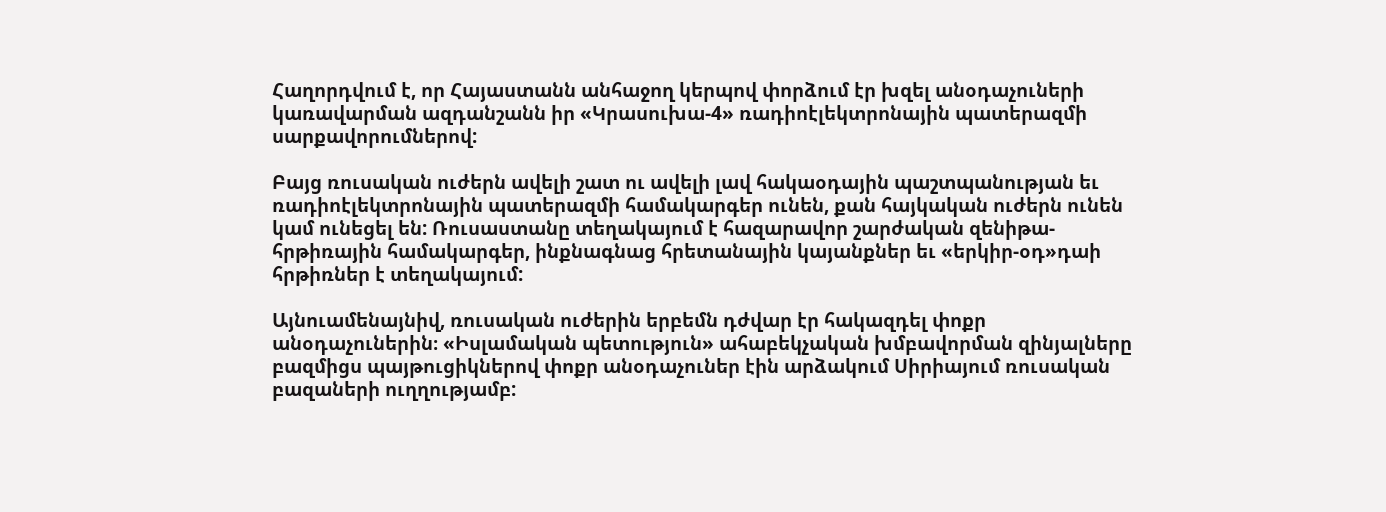Հաղորդվում է, որ Հայաստանն անհաջող կերպով փորձում էր խզել անօդաչուների կառավարման ազդանշանն իր «Կրասուխա-4» ռադիոէլեկտրոնային պատերազմի սարքավորումներով:

Բայց ռուսական ուժերն ավելի շատ ու ավելի լավ հակաօդային պաշտպանության եւ ռադիոէլեկտրոնային պատերազմի համակարգեր ունեն, քան հայկական ուժերն ունեն կամ ունեցել են: Ռուսաստանը տեղակայում է հազարավոր շարժական զենիթա-հրթիռային համակարգեր, ինքնագնաց հրետանային կայանքներ եւ «երկիր-օդ»դաի հրթիռներ է տեղակայում:

Այնուամենայնիվ, ռուսական ուժերին երբեմն դժվար էր հակազդել փոքր անօդաչուներին։ «Իսլամական պետություն» ահաբեկչական խմբավորման զինյալները բազմիցս պայթուցիկներով փոքր անօդաչուներ էին արձակում Սիրիայում ռուսական բազաների ուղղությամբ: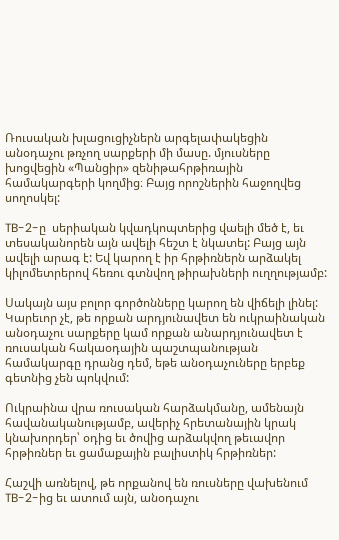Ռուսական խլացուցիչներն արգելափակեցին անօդաչու թռչող սարքերի մի մասը. մյուսները խոցվեցին «Պանցիր» զենիթահրթիռային համակարգերի կողմից։ Բայց որոշներին հաջողվեց սողոսկել:

TB-2-ը  սերիական կվադկոպտերից վաելի մեծ է, եւ տեսականորեն այն ավելի հեշտ է նկատել: Բայց այն ավելի արագ է: Եվ կարող է իր հրթիռներն արձակել կիլոմետրերով հեռու գտնվող թիրախների ուղղությամբ:

Սակայն այս բոլոր գործոնները կարող են վիճելի լինել: Կարեւոր չէ, թե որքան արդյունավետ են ուկրաինական անօդաչու սարքերը կամ որքան անարդյունավետ է ռուսական հակաօդային պաշտպանության համակարգը դրանց դեմ, եթե անօդաչուները երբեք գետնից չեն պոկվում:

Ուկրաինա վրա ռուսական հարձակմանը, ամենայն հավանականությամբ, ավերիչ հրետանային կրակ կնախորդեր՝ օդից եւ ծովից արձակվող թեւավոր հրթիռներ եւ ցամաքային բալիստիկ հրթիռներ:

Հաշվի առնելով, թե որքանով են ռուսները վախենում TB-2-ից եւ ատում այն, անօդաչու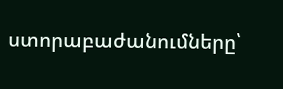ստորաբաժանումները՝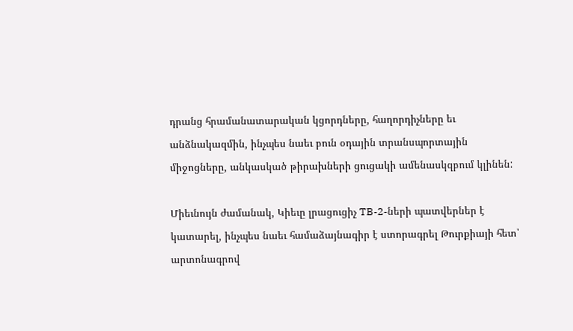դրանց հրամանատարական կցորդները, հաղորդիչները եւ անձնակազմին, ինչպես նաեւ բուն օդային տրանսպորտային միջոցները, անկասկած թիրախների ցուցակի ամենասկզբում կլինեն:

Միեւնույն ժամանակ, Կիեւը լրացուցիչ TB-2-ների պատվերներ է կատարել, ինչպես նաեւ համաձայնագիր է ստորագրել Թուրքիայի հետ՝ արտոնագրով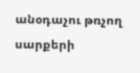անօդաչու թռչող սարքերի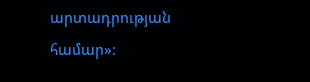արտադրության համար»: